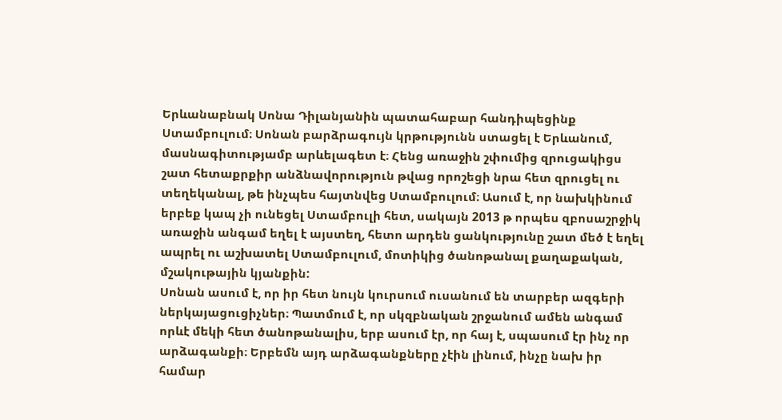Երևանաբնակ Սոնա Դիլանյանին պատահաբար հանդիպեցինք Ստամբուլում։ Սոնան բարձրագույն կրթությունն ստացել է Երևանում, մասնագիտությամբ արևելագետ է։ Հենց առաջին շփումից զրուցակիցս շատ հետաքրքիր անձնավորություն թվաց որոշեցի նրա հետ զրուցել ու տեղեկանալ, թե ինչպես հայտնվեց Ստամբուլում։ Ասում է, որ նախկինում երբեք կապ չի ունեցել Ստամբուլի հետ, սակայն 2013 թ որպես զբոսաշրջիկ առաջին անգամ եղել է այստեղ, հետո արդեն ցանկությունը շատ մեծ է եղել ապրել ու աշխատել Ստամբուլում, մոտիկից ծանոթանալ քաղաքական, մշակութային կյանքին:
Սոնան ասում է, որ իր հետ նույն կուրսում ուսանում են տարբեր ազգերի ներկայացուցիչներ։ Պատմում է, որ սկզբնական շրջանում ամեն անգամ որևէ մեկի հետ ծանոթանալիս, երբ ասում էր, որ հայ է, սպասում էր ինչ որ արձագանքի։ Երբեմն այդ արձագանքները չէին լինում, ինչը նախ իր համար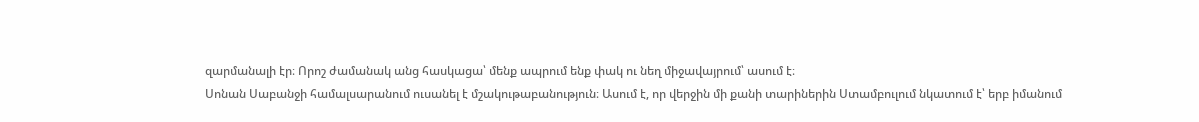զարմանալի էր։ Որոշ ժամանակ անց հասկացա՝ մենք ապրում ենք փակ ու նեղ միջավայրում՝ ասում է։
Սոնան Սաբանջի համալսարանում ուսանել է մշակութաբանություն։ Ասում է, որ վերջին մի քանի տարիներին Ստամբուլում նկատում է՝ երբ իմանում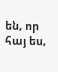են, որ հայ ես,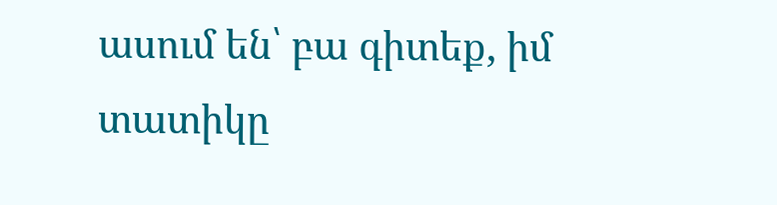ասում են՝ բա գիտեք, իմ տատիկը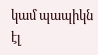կամ պապիկն էլ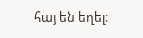հայ են եղել։